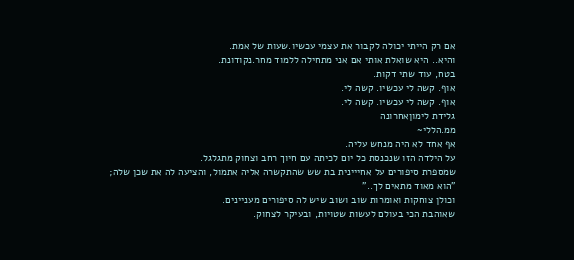אם רק הייתי יכולה לקבור את עצמי עכשיו.שעות של אמת.
והיא.. היא שואלת אותי אם אני מתחילה ללמוד מחר.נקודונת.
בטח, עוד שתי דקות.
אוף. קשה לי עכשיו. קשה לי.
אוף. קשה לי עכשיו. קשה לי.
גלידת לימוןאחרונה
ממ.הללי~
אף אחד לא היה מנחש עליה.
על הילדה הזו שנכנסת כל יום לכיתה עם חיוך רחב וצחוק מתגלגל.
שמספרת סיפורים על אחייינית בת שש שהתקשרה אליה אתמול, והציעה לה את שכן שלה;
"הוא מאוד מתאים לך.."
וכולן צוחקות ואומרות שוב ושוב שיש לה סיפורים מעניינים.
שאוהבת הכי בעולם לעשות שטויות, ובעיקר לצחוק.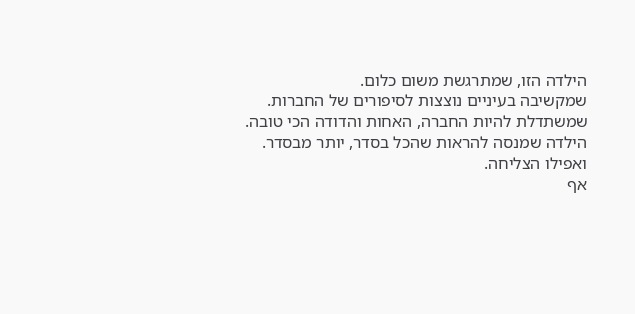הילדה הזו, שמתרגשת משום כלום.
שמקשיבה בעיניים נוצצות לסיפורים של החברות.
שמשתדלת להיות החברה, האחות והדודה הכי טובה.
הילדה שמנסה להראות שהכל בסדר, יותר מבסדר.
ואפילו הצליחה.
אף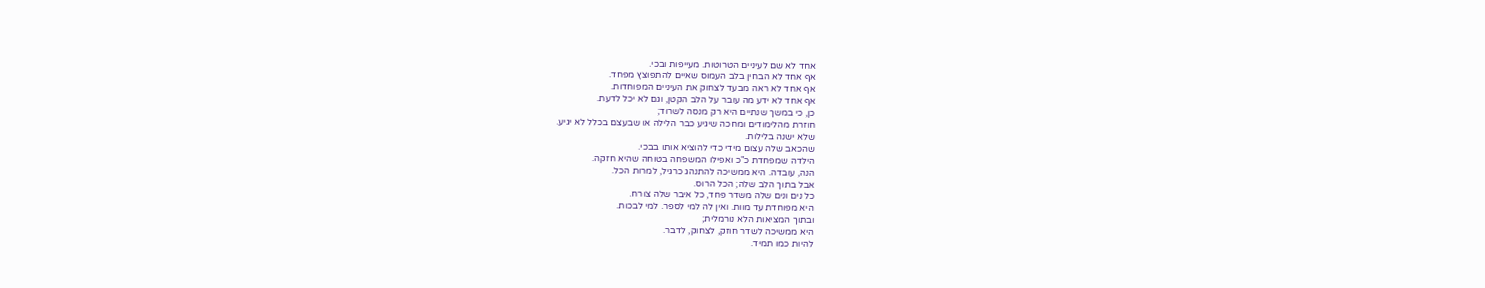אחד לא שם לעיניים הטרוטות. מעייפות ובכי.
אף אחד לא הבחין בלב העמוס שאיים להתפוצץ מפחד.
אף אחד לא ראה מבעד לצחוק את העיניים המפוחדות.
אף אחד לא ידע מה עובר על הלב הקטן, וגם לא יכל לדעת.
כן, כי במשך שנתיים היא רק מנסה לשרוד;
חוזרת מהלימודים ומחכה שיגיע כבר הלילה או שבעצם בכלל לא יגיע.
שלא ישנה בלילות.
שהכאב שלה עצום מידי כדי להוציא אותו בבכי.
הילדה שמפחדת כ"כ ואפילו המשפחה בטוחה שהיא חזקה.
הנה, עובדה. היא ממשיכה להתנהג כרגיל, למרות הכל.
אבל בתוך הלב שלה; הכל הרוס.
כל נים ונים שלה משדר פחד, כל איבר שלה צורח.
היא מפוחדת עד מוות. ואין לה למי לספר. למי לבכות.
ובתוך המציאות הלא נורמלית;
היא ממשיכה לשדר חוזק, לצחוק, לדבר.
להיות כמו תמיד.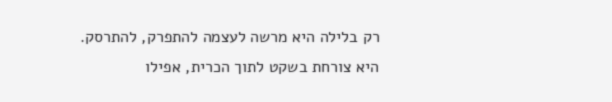רק בלילה היא מרשה לעצמה להתפרק, להתרסק.
היא צורחת בשקט לתוך הכרית, אפילו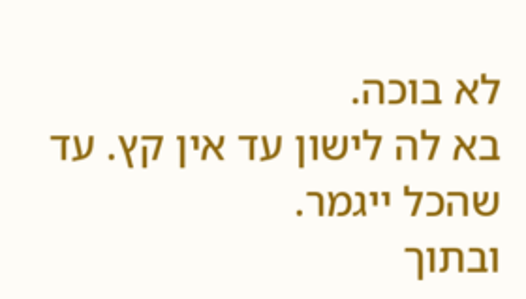לא בוכה.
בא לה לישון עד אין קץ. עד שהכל ייגמר.
ובתוך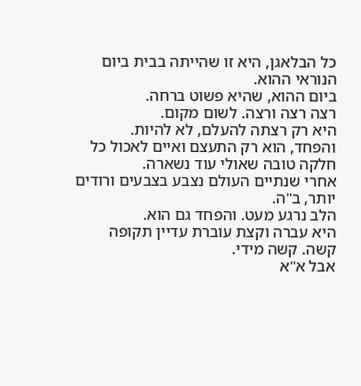כל הבלאגן, היא זו שהייתה בבית ביום הנוראי ההוא.
ביום ההוא, שהיא פשוט ברחה.
רצה רצה ורצה. לשום מקום.
היא רק רצתה להעלם, לא להיות.
והפחד, הוא רק התעצם ואיים לאכול כל חלקה טובה שאולי עוד נשארה.
אחרי שנתיים העולם נצבע בצבעים ורודים יותר, ב"ה.
הלב נרגע מעט. והפחד גם הוא.
היא עברה וקצת עוברת עדיין תקופה קשה. קשה מידי.
אבל א"א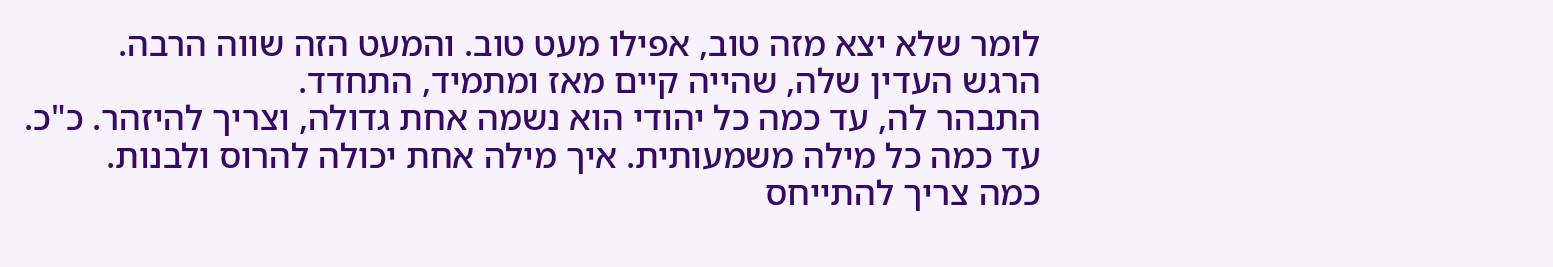לומר שלא יצא מזה טוב, אפילו מעט טוב. והמעט הזה שווה הרבה.
הרגש העדין שלה, שהייה קיים מאז ומתמיד, התחדד.
התבהר לה, עד כמה כל יהודי הוא נשמה אחת גדולה, וצריך להיזהר. כ"כ.
עד כמה כל מילה משמעותית. איך מילה אחת יכולה להרוס ולבנות.
כמה צריך להתייחס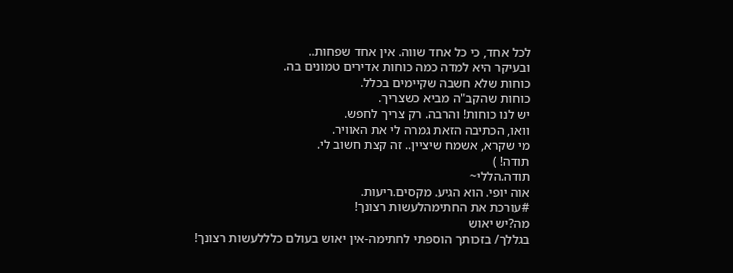לכל אחד, כי כל אחד שווה. אין אחד שפחות..
ובעיקר היא למדה כמה כוחות אדירים טמונים בה.
כוחות שלא חשבה שקיימים בכלל.
כוחות שהקב"ה מביא כשצריך.
יש לנו כוחות! והרבה. רק צריך לחפש.
וואו, הכתיבה הזאת גמרה לי את האוויר.
מי שקרא, אשמח שיציין.. זה קצת חשוב לי.
תודה! )
תודה.הללי~
אוה יופי. הוא הגיע. מקסים.ריעות.
#עורכת את החתימהלעשות רצונך!
מה?יש יאוש
בגללך/ בזכותך הוספתי לחתימה-אין יאוש בעולם כלללעשות רצונך!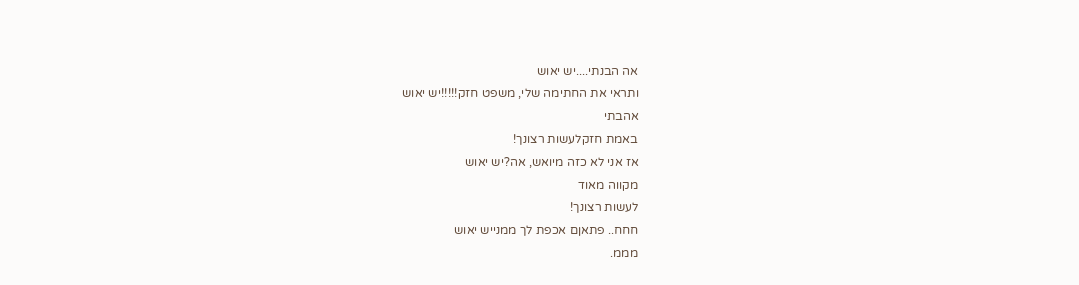אה הבנתי....יש יאוש
ותראי את החתימה שלי, משפט חזק!!!!!יש יאוש
אהבתי
באמת חזקלעשות רצונך!
אז אני לא כזה מיואש, אה?יש יאוש
מקווה מאוד
לעשות רצונך!
חחח.. פתאןם אכפת לך ממנייש יאוש
מממ.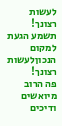לעשות רצונך!
תשמע הגעת למקום הנכוןלעשות רצונך!
פה הרוב מיואשים ודיכים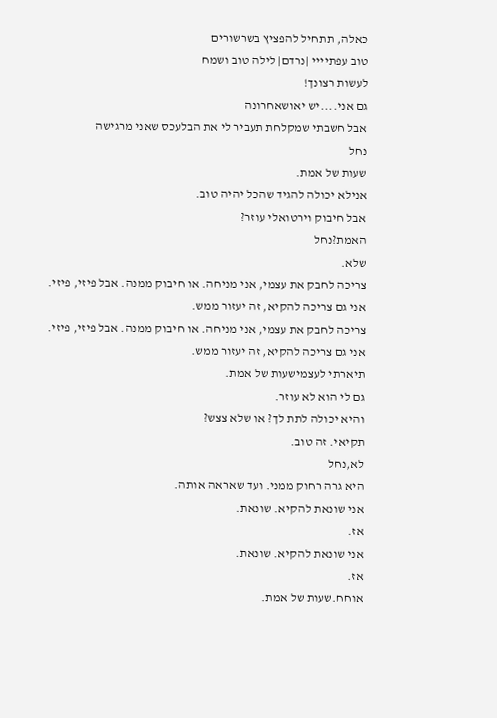כאלה, תתחיל להפציץ בשרשורים
טוב עפתיייי |נרדם| לילה טוב ושמח
לעשות רצונך!
גם אני....יש יאושאחרונה
אבל חשבתי שמקלחת תעביר לי את הבלעכס שאני מרגישה
נחל
שעות של אמת.
אנילא יכולה להגיד שהכל יהיה טוב.
אבל חיבוק וירטואלי עוזר?
האמת?נחל
שלא.
צריכה לחבק את עצמי, אני מניחה. או חיבוק ממנה. אבל פיזי, פיזי.
אני גם צריכה להקיא, זה יעזור ממש.
צריכה לחבק את עצמי, אני מניחה. או חיבוק ממנה. אבל פיזי, פיזי.
אני גם צריכה להקיא, זה יעזור ממש.
תיארתי לעצמישעות של אמת.
גם לי הוא לא עוזר.
והיא יכולה לתת לך? או שלא צצש?
תקיאי. זה טוב.
לא,נחל
היא גרה רחוק ממני. ועד שאראה אותה.
אני שונאת להקיא. שונאת.
אז.
אני שונאת להקיא. שונאת.
אז.
אוחח.שעות של אמת.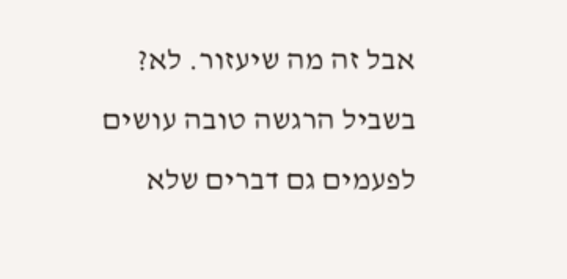אבל זה מה שיעזור. לא?
בשביל הרגשה טובה עושים לפעמים גם דברים שלא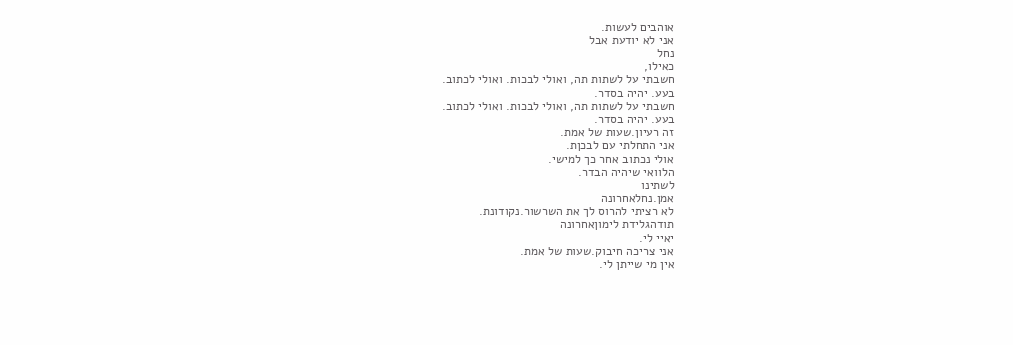אוהבים לעשות.
אני לא יודעת אבל
נחל
כאילו,
חשבתי על לשתות תה, ואולי לבכות. ואולי לכתוב.
בעע. יהיה בסדר.
חשבתי על לשתות תה, ואולי לבכות. ואולי לכתוב.
בעע. יהיה בסדר.
זה רעיון.שעות של אמת.
אני התחלתי עם לבכןת.
אולי נכתוב אחר כך למישי.
הלוואי שיהיה הבדר.
לשתינו
אמן.נחלאחרונה
לא רציתי להרוס לך את השרשור.נקודונת.
תודהגלידת לימוןאחרונה
יאיי לי.
אני צריכה חיבוק.שעות של אמת.
אין מי שייתן לי.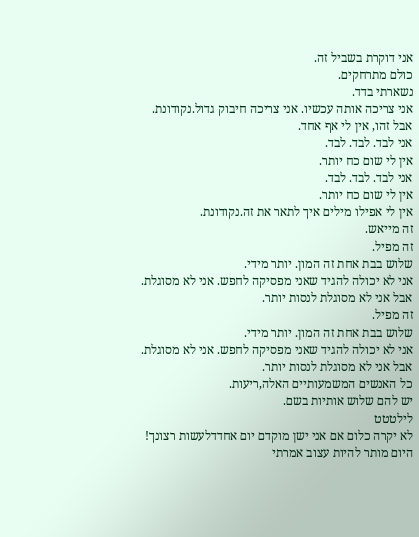אני דוקרת בשביל זה.
כולם מתרחקים.
נשארתי בדד.
אני צריכה אותה עכשיו. אני צריכה חיבוק גדול.נקודונת.
אבל זהו, אין לי אף אחד.
אני לבד. לבד. לבד.
אין לי שום כח יותר.
אני לבד. לבד. לבד.
אין לי שום כח יותר.
אין לי אפילו מילים איך לתאר את זה.נקודונת.
זה מייאש.
זה מפיל.
שלוש בבת אחת זה המון. יותר מידי.
אני לא יכולה להגיד שאני מפסיקה לחפש. אני לא מסוגלת.
אבל אני לא מסוגלת לנסות יותר.
זה מפיל.
שלוש בבת אחת זה המון. יותר מידי.
אני לא יכולה להגיד שאני מפסיקה לחפש. אני לא מסוגלת.
אבל אני לא מסוגלת לנסות יותר.
כל האנשים המשמעותיים האלה,ריעות.
יש להם שלוש אותיות בשם.
לילטטט
לא יקרה כלום אם אני ישן מוקדם יום אחדדלעשות רצונך!
היום מותר להיות עצוב אמרתי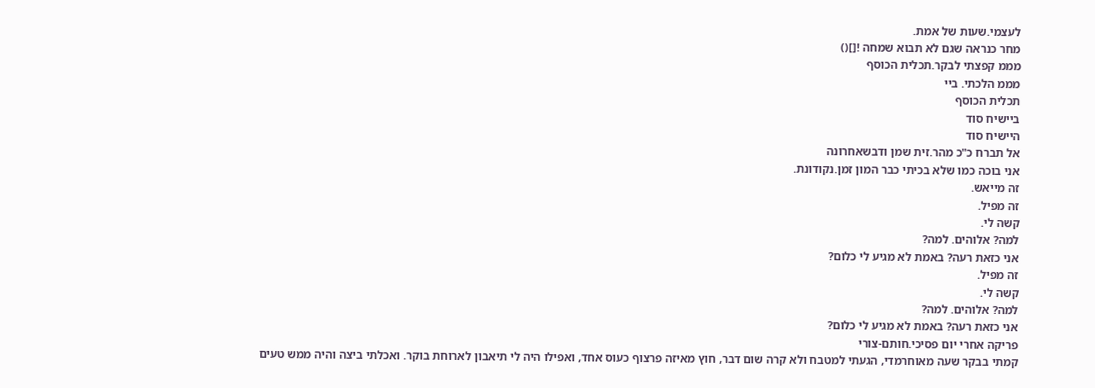לעצמי.שעות של אמת.
מחר כנראה שגם לא תבוא שמחה ![]()
מממ קפצתי לבקר.תכלית הכוסף
מממ הלכתי. ביי
תכלית הכוסף
ביישיח סוד
היישיח סוד
אל תברח כ"כ מהר.זית שמן ודבשאחרונה
אני בוכה כמו שלא בכיתי כבר המון זמן.נקודונת.
זה מייאש.
זה מפיל.
קשה לי.
למה? אלוהים. למה?
אני כזאת רעה? באמת לא מגיע לי כלום?
זה מפיל.
קשה לי.
למה? אלוהים. למה?
אני כזאת רעה? באמת לא מגיע לי כלום?
פריקה אחרי יום פסיכי.חותם-צורי
קמתי בבקר שעה מאוחרמדי, הגעתי למטבח ולא קרה שום דבר, חוץ מאיזה פרצוף כעוס אחד, ואפילו היה לי תיאבון לארוחת בוקר. ואכלתי ביצה והיה ממש טעים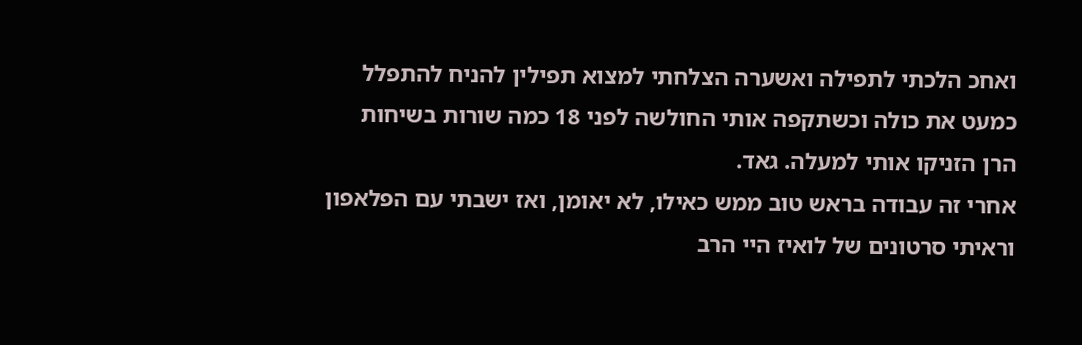ואחכ הלכתי לתפילה ואשערה הצלחתי למצוא תפילין להניח להתפלל כמעט את כולה וכשתקפה אותי החולשה לפני 18 כמה שורות בשיחות הרן הזניקו אותי למעלה. גאד.
אחרי זה עבודה בראש טוב ממש כאילו, לא יאומן, ואז ישבתי עם הפלאפון וראיתי סרטונים של לואיז היי הרב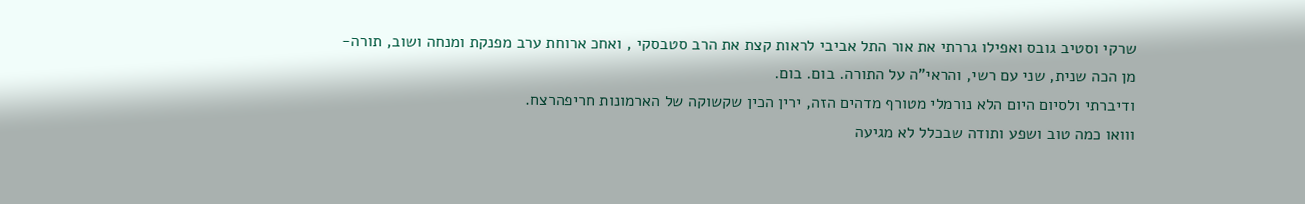שרקי וסטיב גובס ואפילו גררתי את אור התל אביבי לראות קצת את הרב סטבסקי , ואחכ ארוחת ערב מפנקת ומנחה ושוב, תורה-מן הכה שנית, שני עם רשי, והראי"ה על התורה. בום. בום.
ודיברתי ולסיום היום הלא נורמלי מטורף מדהים הזה, ירין הכין שקשוקה של הארמונות חריפהרצח.
ווואו כמה טוב ושפע ותודה שבכלל לא מגיעה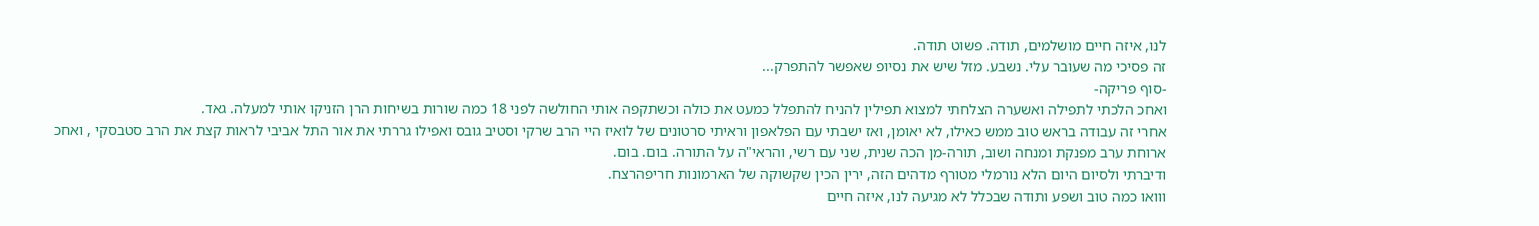לנו, איזה חיים מושלמים, תודה. פשוט תודה.
זה פסיכי מה שעובר עלי. נשבע. מזל שיש את נסיופ שאפשר להתפרק...
-סוף פריקה-
ואחכ הלכתי לתפילה ואשערה הצלחתי למצוא תפילין להניח להתפלל כמעט את כולה וכשתקפה אותי החולשה לפני 18 כמה שורות בשיחות הרן הזניקו אותי למעלה. גאד.
אחרי זה עבודה בראש טוב ממש כאילו, לא יאומן, ואז ישבתי עם הפלאפון וראיתי סרטונים של לואיז היי הרב שרקי וסטיב גובס ואפילו גררתי את אור התל אביבי לראות קצת את הרב סטבסקי , ואחכ ארוחת ערב מפנקת ומנחה ושוב, תורה-מן הכה שנית, שני עם רשי, והראי"ה על התורה. בום. בום.
ודיברתי ולסיום היום הלא נורמלי מטורף מדהים הזה, ירין הכין שקשוקה של הארמונות חריפהרצח.
ווואו כמה טוב ושפע ותודה שבכלל לא מגיעה לנו, איזה חיים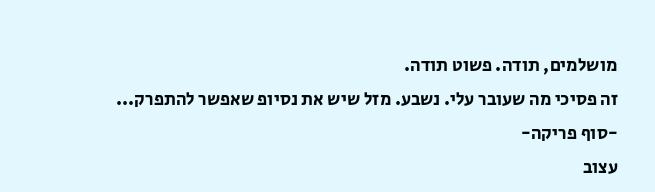מושלמים, תודה. פשוט תודה.
זה פסיכי מה שעובר עלי. נשבע. מזל שיש את נסיופ שאפשר להתפרק...
-סוף פריקה-
עצוב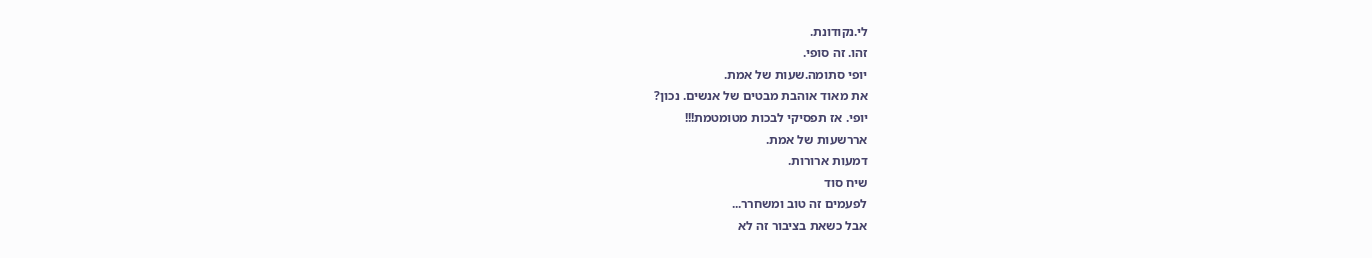לי.נקודונת.
זהו. זה סופי.
יופי סתומה.שעות של אמת.
את מאוד אוהבת מבטים של אנשים. נכון?
יופי. אז תפסיקי לבכות מטומטמת!!!
אררשעות של אמת.
דמעות ארורות.
שיח סוד
לפעמים זה טוב ומשחרר...
אבל כשאת בציבור זה לא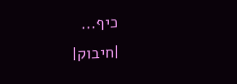כיף...
|חיבוק|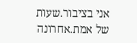אני בציבור.שעות של אמת.אחרונה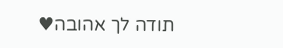תודה לך אהובה♥